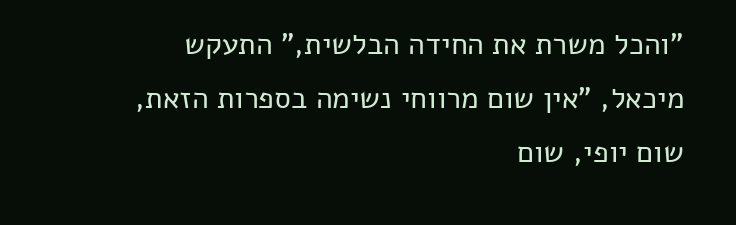"והכל משרת את החידה הבלשית," התעקש מיכאל, "אין שום מרווחי נשימה בספרות הזאת, שום יופי, שום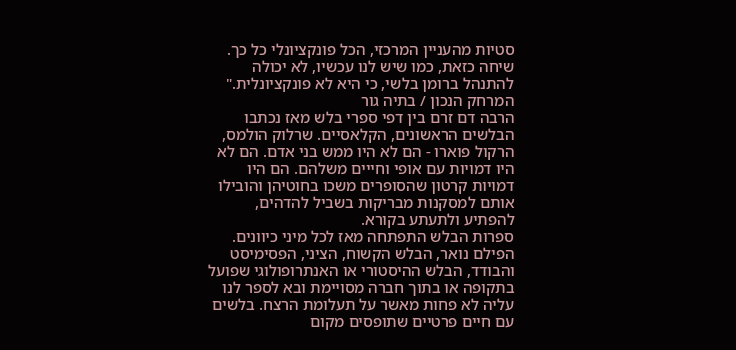סטיות מהעניין המרכזי, הכל פונקציונלי כל כך. שיחה כזאת, כמו שיש לנו עכשיו, לא יכולה להתנהל ברומן בלשי, כי היא לא פונקציונלית."
המרחק הנכון / בתיה גור
הרבה דם זרם בין דפי ספרי בלש מאז נכתבו הבלשים הראשונים, הקלאסיים. שרלוק הולמס, הרקול פוארו - הם לא היו ממש בני אדם. הם לא היו דמויות עם אופי וחייים משלהם. הם היו דמויות קרטון שהסופרים משכו בחוטיהן והובילו אותם למסקנות מבריקות בשביל להדהים, להפתיע ולתעתע בקורא.
ספרות הבלש התפתחה מאז לכל מיני כיוונים. הפילם נואר, הבלש הקשוח, הציני, הפסימיסט והבודד, הבלש ההיסטורי או האנתרופולוגי שפועל בתקופה או בתוך חברה מסויימת ובא לספר לנו עליה לא פחות מאשר על תעלומת הרצח. בלשים עם חיים פרטיים שתופסים מקום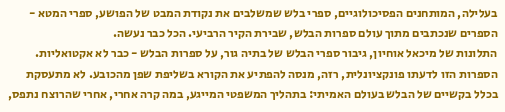בעלילה, המותחנים הפסיכולוגיים, ספרי בלש שמשלבים את נקודת המבט של הפושע, ספרי המטא - הספרים שנכתבים מתוך עולם ספרות הבלש, שבירת הקיר הרביעי. הכל כבר נעשה.
התלונות של מיכאל אוחיון, גיבור ספרי הבלש של בתיה גור, על ספרות הבלש - כבר לא אקטואליות. הספרות הזו לדעתו פונקציונלית, רזה, מנסה להפתיע את הקורא בשליפת שפן מהכובע. לא מתעסקת בכלל בקשיים של הבלש בעולם האמיתי: בתהליך המשפטי המייגע, במה קרה אחרי, אחרי שהרוצח נתפס,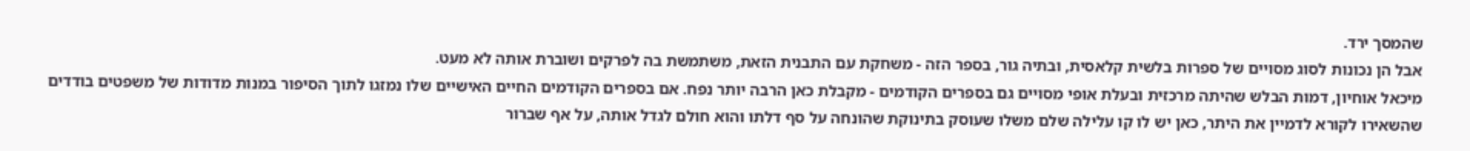שהמסך ירד.
אבל הן נכונות לסוג מסויים של ספרות בלשית קלאסית, ובתיה גור, בספר הזה - משחקת עם התבנית הזאת, משתמשת בה לפרקים ושוברת אותה לא מעט.
מיכאל אוחיון, דמות הבלש שהיתה מרכזית ובעלת אופי מסויים גם בספרים הקודמים - מקבלת כאן הרבה יותר נפח. אם בספרים הקודמים החיים האישיים שלו נמזגו לתוך הסיפור במנות מדודות של משפטים בודדים שהשאירו לקורא לדמיין את היתר, כאן יש לו קו עלילה שלם משלו שעוסק בתינוקת שהונחה על סף דלתו והוא חולם לגדל אותה, על אף שברור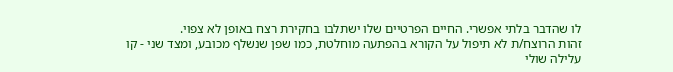לו שהדבר בלתי אפשרי. החיים הפרטיים שלו ישתלבו בחקירת רצח באופן לא צפוי.
זהות הרוצח/ת לא תיפול על הקורא בהפתעה מוחלטת, כמו שפן שנשלף מכובע, ומצד שני - קו עלילה שולי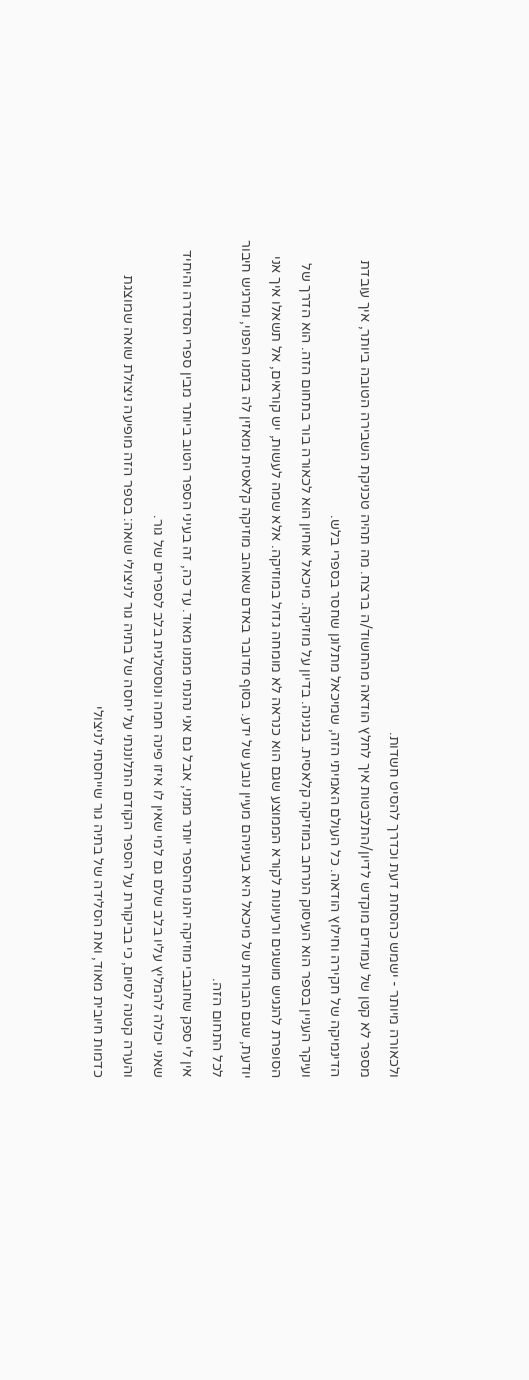ולכאורה מיותר - ישמש כהסחת דעת וכדרך להסיט חשדות.
מספר לא קטן של עמודים מוקדש לדיון/התלבטות איך לחלץ הודאה מהחשוד/ה ברצח. מה תהיה טכניקת השבירה הטובה ביותר, איך עובדת הדינמיקה של חקירה וחילוץ הודאה. כל העולם האמיתי הזה, שמיכאל מתלונן שחסר בספרי בלש.
ועיקר העניין בספר הוא העיסוק הנרחב במוזיקה קלאסית. בנגינה. בדיון על מוזיקה. מיכאל אוחיון הוא לכאורה בור בתחום הזה. הוא הדרך של הסופרת להנגיש מושגים ורעיונות לקורא הממוצע שגם הוא כנראה לא מומחה גדול במוזיקה. אלא שמה לעשות, יש קוראים, אל תשאלו איך אני יודעת, שגם הבורות של מיכאל היא בעיניהם מעיין נובע של ידע. בסוף מדובר באדם שאוהב מוזיקה קלאסית ומאזין לה בזמנו הפנוי, ומרגיש חיבור לכל התחום הזה.
אין לי ספק שחובבי מוזיקה יהנו מהספר יותר ממני, אבל גם אני נהנתי ממנו מאוד. עד כה, זה בעיני הספר הטוב ביותר מבין ספרי הסדרה והיחיד שאני יכולה להמליץ עליו בלב שלם גם למי שאין לו איזו פינה חמה ונוסטלגית בלב לספרים של גור.
והערה קטנה לסיום, כי בביקורת על הספר הקודם התלוננתי על יחסה של בתיה גור לניצולי שואה: בספר הזה מופיעה ניצולת שואה שמוצגת כדמות חיובית מאוד, ואת הסלידה של בתיה גור שייחסתי לניצולי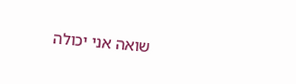שואה אני יכולה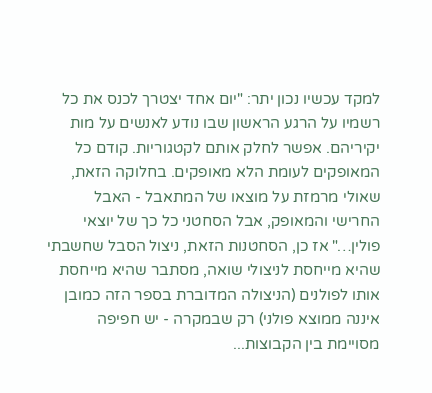למקד עכשיו נכון יתר: "יום אחד יצטרך לכנס את כל רשמיו על הרגע הראשון שבו נודע לאנשים על מות יקיריהם. אפשר לחלק אותם לקטגוריות. קודם כל המאופקים לעומת הלא מאופקים. בחלוקה הזאת, שאולי מרמזת על מוצאו של המתאבל - האבל החרישי והמאופק, אבל הסחטני כל כך של יוצאי פולין…" אז כן, הסחטנות הזאת, ניצול הסבל שחשבתי שהיא מייחסת לניצולי שואה, מסתבר שהיא מייחסת אותו לפולנים (הניצולה המדוברת בספר הזה כמובן איננה ממוצא פולני) רק שבמקרה - יש חפיפה מסויימת בין הקבוצות...